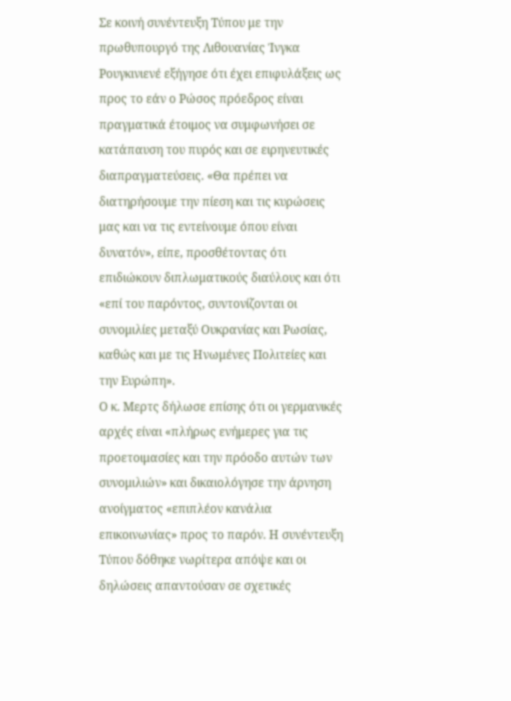Σε κοινή συνέντευξη Τύπου με την πρωθυπουργό της Λιθουανίας Ίνγκα Ρουγκινιενέ εξήγησε ότι έχει επιφυλάξεις ως προς το εάν ο Ρώσος πρόεδρος είναι πραγματικά έτοιμος να συμφωνήσει σε κατάπαυση του πυρός και σε ειρηνευτικές διαπραγματεύσεις. «Θα πρέπει να διατηρήσουμε την πίεση και τις κυρώσεις μας και να τις εντείνουμε όπου είναι δυνατόν», είπε, προσθέτοντας ότι επιδιώκουν διπλωματικούς διαύλους και ότι «επί του παρόντος, συντονίζονται οι συνομιλίες μεταξύ Ουκρανίας και Ρωσίας, καθώς και με τις Ηνωμένες Πολιτείες και την Ευρώπη».
Ο κ. Μερτς δήλωσε επίσης ότι οι γερμανικές αρχές είναι «πλήρως ενήμερες για τις προετοιμασίες και την πρόοδο αυτών των συνομιλιών» και δικαιολόγησε την άρνηση ανοίγματος «επιπλέον κανάλια επικοινωνίας» προς το παρόν. Η συνέντευξη Τύπου δόθηκε νωρίτερα απόψε και οι δηλώσεις απαντούσαν σε σχετικές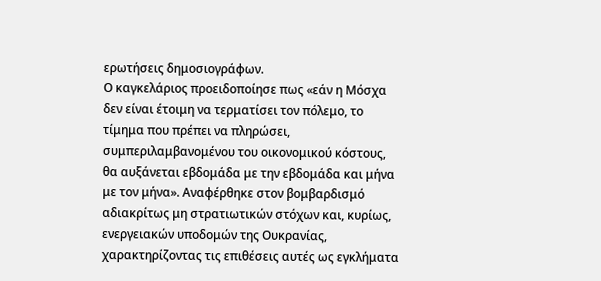ερωτήσεις δημοσιογράφων.
Ο καγκελάριος προειδοποίησε πως «εάν η Μόσχα δεν είναι έτοιμη να τερματίσει τον πόλεμο, το τίμημα που πρέπει να πληρώσει, συμπεριλαμβανομένου του οικονομικού κόστους, θα αυξάνεται εβδομάδα με την εβδομάδα και μήνα με τον μήνα». Αναφέρθηκε στον βομβαρδισμό αδιακρίτως μη στρατιωτικών στόχων και, κυρίως, ενεργειακών υποδομών της Ουκρανίας, χαρακτηρίζοντας τις επιθέσεις αυτές ως εγκλήματα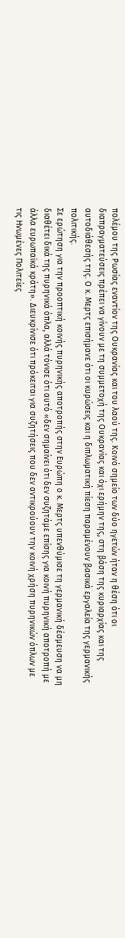πολέμου της Ρωσίας εναντίον της Ουκρανίας και του λαού της. Κοινό σημείο των δύο ηγετών ήταν η θέση ότι οι διαπραγματεύσεις πρέπει να γίνουν με τη συμμετοχή της Ουκρανίας και όχι ερήμην της, στη βάση της κυριαρχίας και της αυτοδιάθεσής της. Ο κ. Μερτς επισήμανε ότι οι κυρώσεις και η διπλωματική πίεση παραμένουν βασικά εργαλεία της γερμανικής πολιτικής.
Σε ερώτηση για την προοπτική κοινής πυρηνικής αποτροπής στην Ευρώπη ο κ. Μερτς υπενθύμισε τη γερμανική δέσμευση να μη διαθέτει δικά της πυρηνικά όπλα, αλλά τόνισε ότι αυτό «δεν σημαίνει ότι δεν συζητάμε επίσης για κοινή πυρηνική αποτροπή με άλλα ευρωπαϊκά κράτη». Διευκρίνισε ότι πρόκειται για συζητήσεις που δεν αντικρούουν την κοινή χρήση πυρηνικών όπλων με τις Ηνωμένες Πολιτείες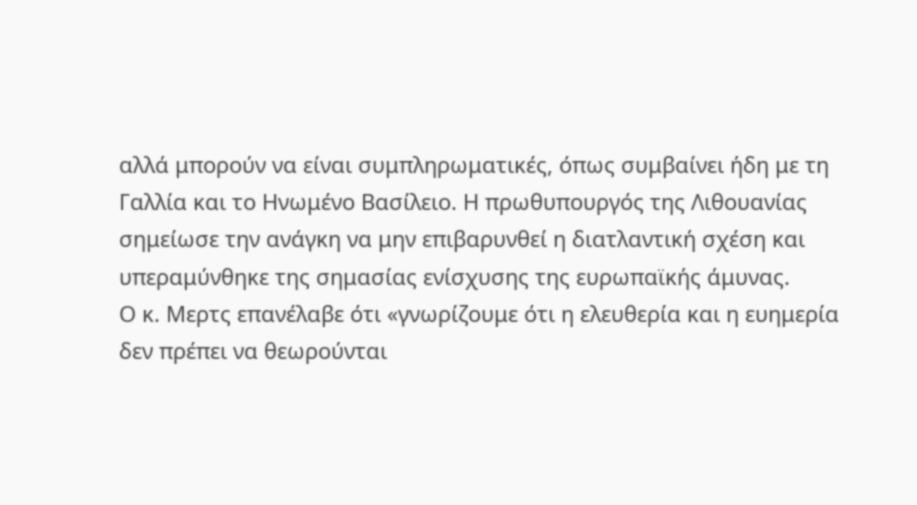αλλά μπορούν να είναι συμπληρωματικές, όπως συμβαίνει ήδη με τη Γαλλία και το Ηνωμένο Βασίλειο. Η πρωθυπουργός της Λιθουανίας σημείωσε την ανάγκη να μην επιβαρυνθεί η διατλαντική σχέση και υπεραμύνθηκε της σημασίας ενίσχυσης της ευρωπαϊκής άμυνας.
Ο κ. Μερτς επανέλαβε ότι «γνωρίζουμε ότι η ελευθερία και η ευημερία δεν πρέπει να θεωρούνται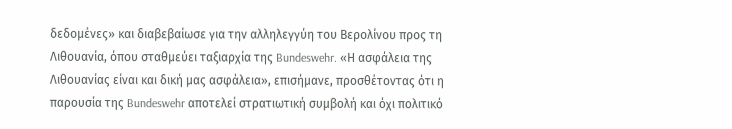δεδομένες» και διαβεβαίωσε για την αλληλεγγύη του Βερολίνου προς τη Λιθουανία, όπου σταθμεύει ταξιαρχία της Bundeswehr. «Η ασφάλεια της Λιθουανίας είναι και δική μας ασφάλεια», επισήμανε, προσθέτοντας ότι η παρουσία της Bundeswehr αποτελεί στρατιωτική συμβολή και όχι πολιτικό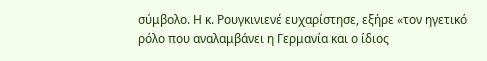σύμβολο. Η κ. Ρουγκινιενέ ευχαρίστησε, εξήρε «τον ηγετικό ρόλο που αναλαμβάνει η Γερμανία και ο ίδιος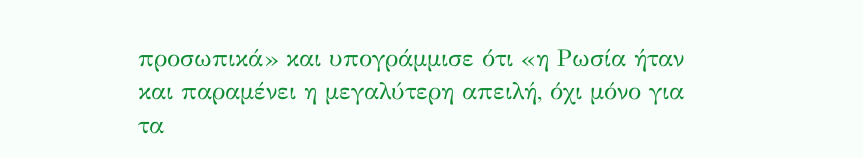προσωπικά» και υπογράμμισε ότι «η Ρωσία ήταν και παραμένει η μεγαλύτερη απειλή, όχι μόνο για τα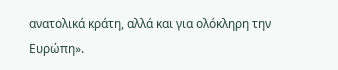ανατολικά κράτη, αλλά και για ολόκληρη την Ευρώπη».